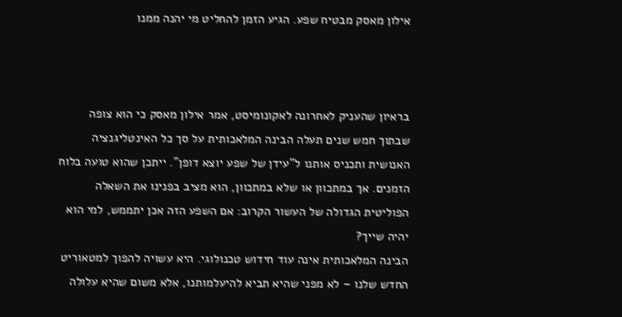אילון מאסק מבטיח שפע. הגיע הזמן להחליט מי יהנה ממנו



בראיון שהעניק לאחרונה לאקונומיסט, אמר אילון מאסק כי הוא צופה שבתוך חמש שנים תעלה הבינה המלאכותית על סך כל האינטליגנציה האנושית ותכניס אותנו ל"עידן של שפע יוצא דופן". ייתכן שהוא טועה בלוח הזמנים. אך במתכוון או שלא במתכוון, הוא מציב בפנינו את השאלה הפוליטית הגדולה של העשור הקרוב: אם השפע הזה אכן יתממש, למי הוא יהיה שייך?
הבינה המלאכותית אינה עוד חידוש טכנולוגי. היא עשויה להפוך למטאוריט החדש שלנו – לא מפני שהיא תביא להיעלמותנו, אלא משום שהיא עלולה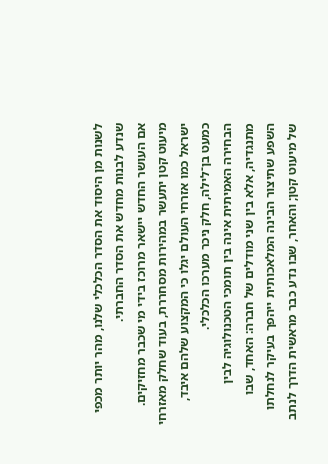לשנות מן היסוד את הסדר הכלכלי שלנו, מהר יותר מכפי שנדע לבנות מחדש את הסדר החברתי.
אם העושר החדש יישאר מרוכז בידי מי שכבר מחזיקים. מיעוט קטן יתעשר במהירות מסחררת, בעוד שחלק מאזרחי ישראל כמו אזרחי העולם יגלו כי המקצוע שלהם איבד, כמעט בן־לילה, חלק ניכר מערכו הכלכלי.
הבחירה האמיתית אינה בין תומכי הטכנולוגיה לבין מתנגדיה, אלא בין שני מודלים של חברה: האחד, שבו השפע שתיצור הבינה המלאכותית ייהפך בעיקר לנחלתו של מיעוט קטן; והאחר, שבו נדע כבר מראשית הדרך לנתב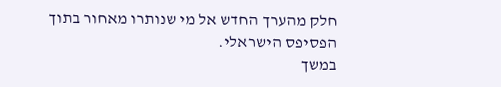חלק מהערך החדש אל מי שנותרו מאחור בתוך הפסיפס הישראלי.
במשך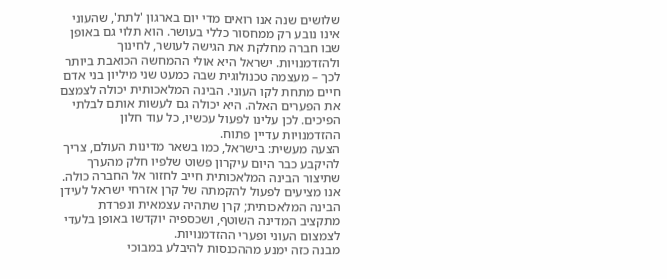שלושים שנה אנו רואים מדי יום בארגון 'לתת', שהעוני אינו נובע רק ממחסור כללי בעושר. הוא תלוי גם באופן שבו חברה מחלקת את הגישה לעושר, לחינוך ולהזדמנויות. ישראל היא אולי ההמחשה הכואבת ביותר לכך – מעצמה טכנולוגית שבה כמעט שני מיליון בני אדם חיים מתחת לקו העוני. הבינה המלאכותית יכולה לצמצם את הפערים האלה. היא יכולה גם לעשות אותם לבלתי הפיכים. לכן עלינו לפעול עכשיו, כל עוד חלון ההזדמנויות עדיין פתוח.
הצעה מעשית: בישראל, כמו בשאר מדינות העולם, צריך להיקבע כבר היום עיקרון פשוט שלפיו חלק מהערך שתיצור הבינה המלאכותית חייב לחזור אל החברה כולה. אנו מציעים לפעול להקמתה של קרן אזרחי ישראל לעידן הבינה המלאכותית; קרן שתהיה עצמאית ונפרדת מתקציב המדינה השוטף, ושכספיה יוקדשו באופן בלעדי לצמצום העוני ופערי ההזדמנויות.
מבנה כזה ימנע מההכנסות להיבלע במבוכי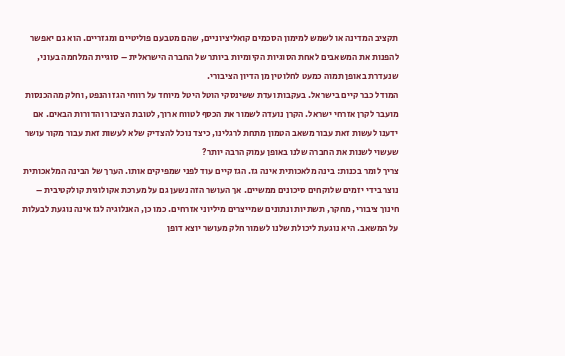תקציב המדינה או לשמש למימון הסכמים קואליציוניים, שהם מטבעם פוליטיים ומגזריים. הוא גם יאפשר להפנות את המשאבים לאחת הסוגיות הקיומיות ביותר של החברה הישראלית – סוגיית המלחמה בעוני, שנעדרת באופן תמוה כמעט לחלוטין מן הדיון הציבורי.
המודל כבר קיים בישראל. בעקבות ועדת ששינסקי הוטל היטל מיוחד על רווחי הגז והנפט, וחלק מההכנסות מועבר לקרן אזרחי ישראל. הקרן נועדה לשמור את הכסף לטווח ארוך, לטובת הציבור והדורות הבאים. אם ידענו לעשות זאת עבור משאב הטמון מתחת לרגלינו, כיצד נוכל להצדיק שלא לעשות זאת עבור מקור עושר שעשוי לשנות את החברה שלנו באופן עמוק הרבה יותר?
צריך לומר בכנות: בינה מלאכותית אינה גז. הגז קיים עוד לפני שמפיקים אותו. הערך של הבינה המלאכותית נוצר בידי יזמים שלוקחים סיכונים ממשיים. אך העושר הזה נשען גם על מערכת אקולוגית קולקטיבית – חינוך ציבורי, מחקר, תשתיות ונתונים שמייצרים מיליוני אזרחים. כמו כן, האנלוגיה לגז אינה נוגעת לבעלות על המשאב. היא נוגעת ליכולת שלנו לשמור חלק מעושר יוצא דופן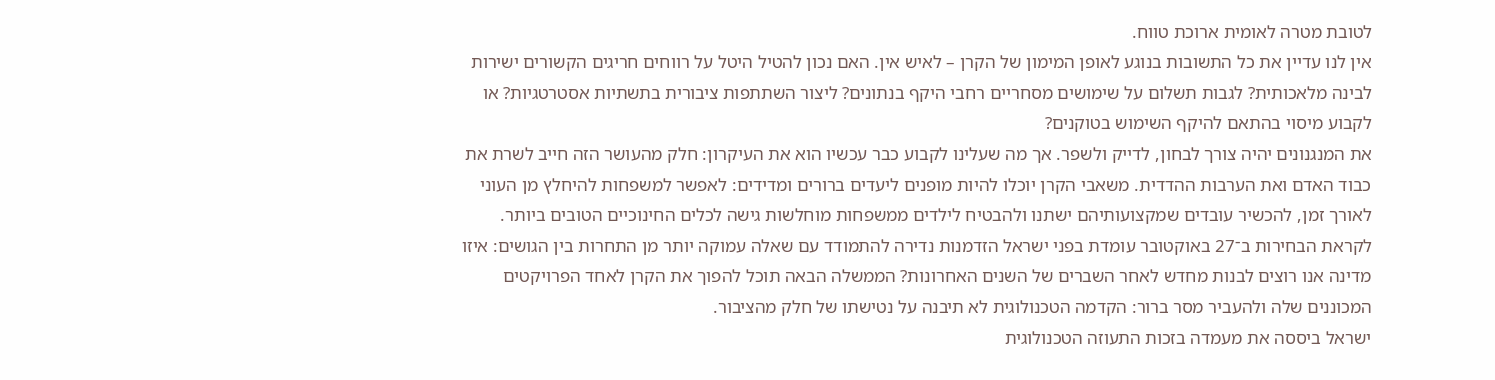לטובת מטרה לאומית ארוכת טווח.
אין לנו עדיין את כל התשובות בנוגע לאופן המימון של הקרן – לאיש אין. האם נכון להטיל היטל על רווחים חריגים הקשורים ישירות לבינה מלאכותית? לגבות תשלום על שימושים מסחריים רחבי היקף בנתונים? ליצור השתתפות ציבורית בתשתיות אסטרטגיות? או לקבוע מיסוי בהתאם להיקף השימוש בטוקנים?
את המנגנונים יהיה צורך לבחון, לדייק ולשפר. אך מה שעלינו לקבוע כבר עכשיו הוא את העיקרון: חלק מהעושר הזה חייב לשרת את כבוד האדם ואת הערבות ההדדית. משאבי הקרן יוכלו להיות מופנים ליעדים ברורים ומדידים: לאפשר למשפחות להיחלץ מן העוני לאורך זמן, להכשיר עובדים שמקצועותיהם ישתנו ולהבטיח לילדים ממשפחות מוחלשות גישה לכלים החינוכיים הטובים ביותר.
לקראת הבחירות ב־27 באוקטובר עומדת בפני ישראל הזדמנות נדירה להתמודד עם שאלה עמוקה יותר מן התחרות בין הגושים: איזו מדינה אנו רוצים לבנות מחדש לאחר השברים של השנים האחרונות? הממשלה הבאה תוכל להפוך את הקרן לאחד הפרויקטים המכוננים שלה ולהעביר מסר ברור: הקדמה הטכנולוגית לא תיבנה על נטישתו של חלק מהציבור.
ישראל ביססה את מעמדה בזכות התעוזה הטכנולוגית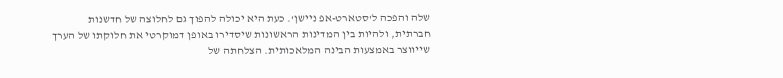שלה והפכה ל'סטארט-אפ ניישן'. כעת היא יכולה להפוך גם לחלוצה של חדשנות חברתית, ולהיות בין המדינות הראשונות שיסדירו באופן דמוקרטי את חלוקתו של הערך שייווצר באמצעות הבינה המלאכותית. הצלחתה של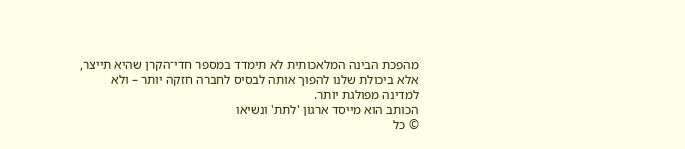מהפכת הבינה המלאכותית לא תימדד במספר חדי־הקרן שהיא תייצר, אלא ביכולת שלנו להפוך אותה לבסיס לחברה חזקה יותר – ולא למדינה מפולגת יותר.
הכותב הוא מייסד ארגון 'לתת' ונשיאו
© כל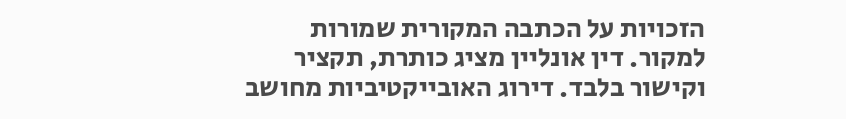הזכויות על הכתבה המקורית שמורות למקור. דין אונליין מציג כותרת, תקציר וקישור בלבד. דירוג האובייקטיביות מחושב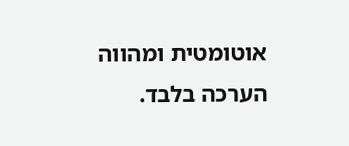אוטומטית ומהווה הערכה בלבד.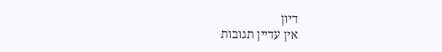דיון
אין עדיין תגובות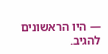— היו הראשונים להגיב.